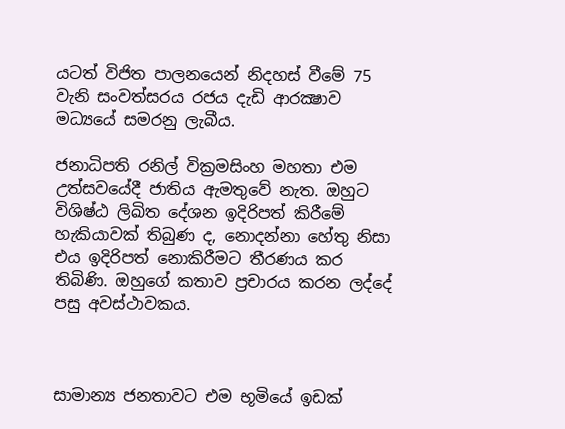යටත් විජිත පාලනයෙන් නිදහස් වීමේ 75 වැනි සංවත්සරය රජය දැඩි ආරක්‍ෂාව මධ්‍යයේ සමරනු ලැබීය.

ජනාධිපති රනිල් වික්‍රමසිංහ මහතා එම උත්සවයේදී ජාතිය ඇමතුවේ නැත. ඔහුට විශිෂ්ඨ ලිඛිත දේශන ඉදිරිපත් කිරීමේ හැකියාවක් තිබුණ ද, නොදන්නා හේතු නිසා එය ඉදිරිපත් නොකිරීමට තීරණය කර තිබිණි. ඔහුගේ කතාව ප්‍රචාරය කරන ලද්දේ පසු අවස්ථාවකය.



සාමාන්‍ය ජනතාවට එම භූමියේ ඉඩක්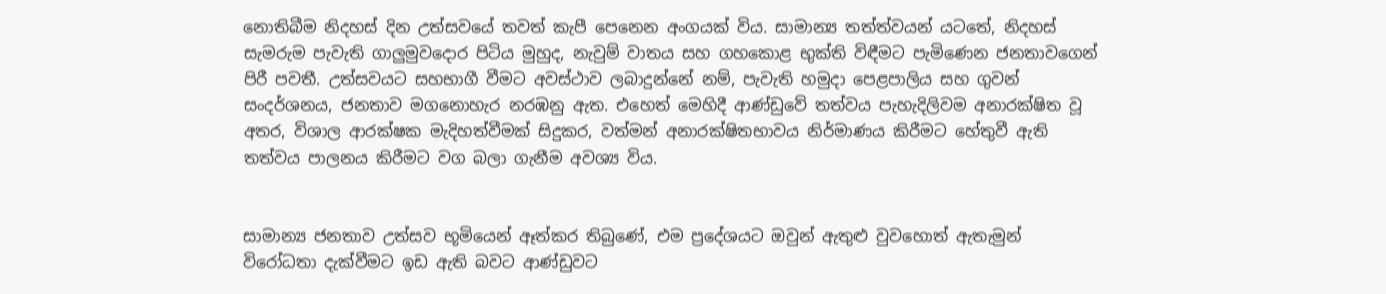නොතිබීම නිදහස් දින උත්සවයේ තවත් කැපී පෙනෙන අංගයක් විය. සාමාන්‍ය තත්ත්වයන් යටතේ, නිදහස් සැමරුම පැවැති ගාලුමුවදොර පිටිය මුහුද, නැවුම් වාතය සහ ගහකොළ භුක්ති විඳීමට පැමිණෙන ජනතාවගෙන් පිරී පවතී. උත්සවයට සහභාගී වීමට අවස්ථාව ලබාදුන්නේ නම්, පැවැති හමුදා පෙළපාලිය සහ ගුවන් සංදර්ශනය, ජනතාව මගනොහැර නරඹනු ඇත. එහෙත් මෙහිදී ආණ්ඩුවේ තත්වය පැහැදිලිවම අනාරක්ෂිත වූ අතර, විශාල ආරක්ෂක මැදිහත්වීමක් සිදුකර, වත්මන් අනාරක්ෂිතභාවය නිර්මාණය කිරීමට හේතුවී ඇති තත්වය පාලනය කිරීමට වග බලා ගැනීම අවශ්‍ය විය.


සාමාන්‍ය ජනතාව උත්සව භූමියෙන් ඈත්කර තිබුණේ, එම ප්‍රදේශයට ඔවුන් ඇතුළු වුවහොත් ඇතැමුන් විරෝධතා දැක්වීමට ඉඩ ඇති බවට ආණ්ඩුවට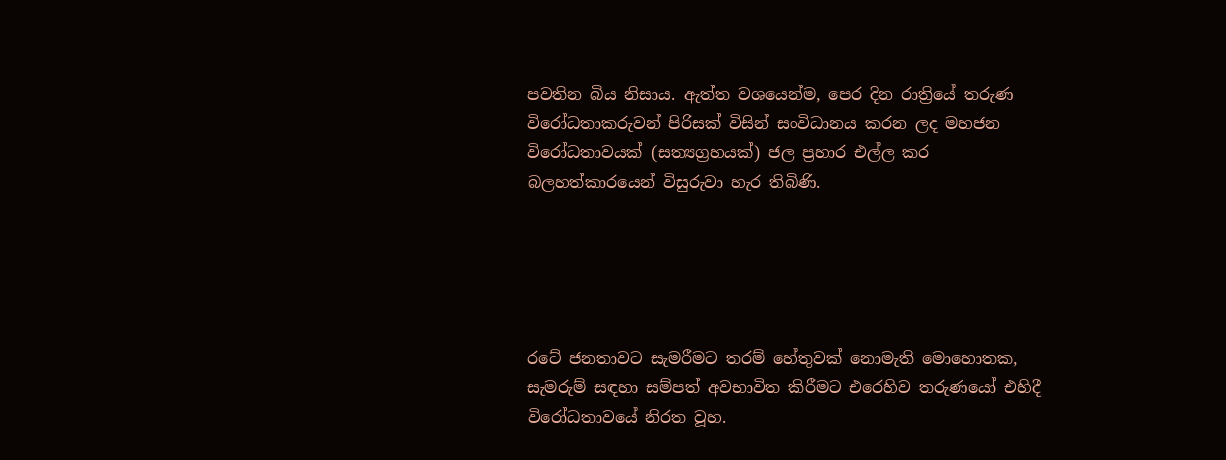පවතින බිය නිසාය. ඇත්ත වශයෙන්ම, පෙර දින රාත්‍රියේ තරුණ විරෝධතාකරුවන් පිරිසක් විසින් සංවිධානය කරන ලද මහජන විරෝධතාවයක් (සත්‍යග්‍රහයක්) ජල ප්‍රහාර එල්ල කර බලහත්කාරයෙන් විසුරුවා හැර තිබිණි.





රටේ ජනතාවට සැමරීමට තරම් හේතුවක් නොමැති මොහොතක, සැමරුම් සඳහා සම්පත් අවභාවිත කිරීමට එරෙහිව තරුණයෝ එහිදී විරෝධතාවයේ නිරත වූහ.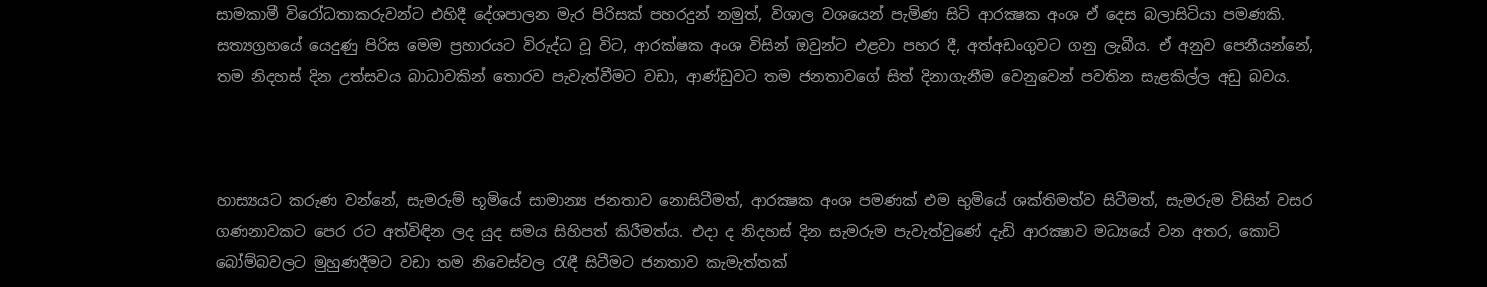සාමකාමී විරෝධතාකරුවන්ට එහිදී දේශපාලන මැර පිරිසක් පහරදුන් නමුත්, විශාල වශයෙන් පැමිණ සිටි ආරක්‍ෂක අංශ ඒ දෙස බලාසිටියා පමණකි. සත්‍යග්‍රහයේ යෙදුණු පිරිස මෙම ප්‍රහාරයට විරුද්ධ වූ විට, ආරක්ෂක අංශ විසින් ඔවුන්ට එළවා පහර දී, අත්අඩංගුවට ගනු ලැබීය. ඒ අනුව පෙනීයන්නේ, තම නිදහස් දින උත්සවය බාධාවකින් තොරව පැවැත්වීමට වඩා, ආණ්ඩුවට තම ජනතාවගේ සිත් දිනාගැනීම වෙනුවෙන් පවතින සැළකිල්ල අඩු බවය.



හාස්‍යයට කරුණ වන්නේ, සැමරුම් භූමියේ සාමාන්‍ය ජනතාව නොසිටීමත්, ආරක්‍ෂක අංශ පමණක් එම භුමියේ ශක්තිමත්ව සිටීමත්, සැමරුම විසින් වසර ගණනාවකට පෙර රට අත්විඳින ලද යුද සමය සිහිපත් කිරීමත්ය. එදා ද නිදහස් දින සැමරුම පැවැත්වුණේ දැඩි ආරක්‍ෂාව මධ්‍යයේ වන අතර, කොටි බෝම්බවලට මුහුණදීමට වඩා තම නිවෙස්වල රැඳී සිටීමට ජනතාව කැමැත්තක්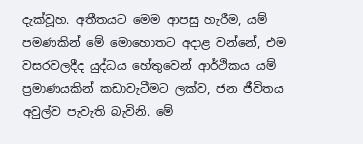දැක්වූහ. අතීතයට මෙම ආපසු හැරීම, යම් පමණකින් මේ මොහොතට අදාළ වන්නේ, එම වසරවලදීද යුද්ධය හේතුවෙන් ආර්ථිකය යම් ප්‍රමාණයකින් කඩාවැටීමට ලක්ව, ජන ජීවිතය අවුල්ව පැවැති බැවිනි. මේ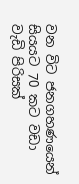වන විට ජනගහණයෙන් සියයට 70 කට වඩා වැඩි පිරිසක්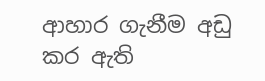ආහාර ගැනීම අඩු කර ඇති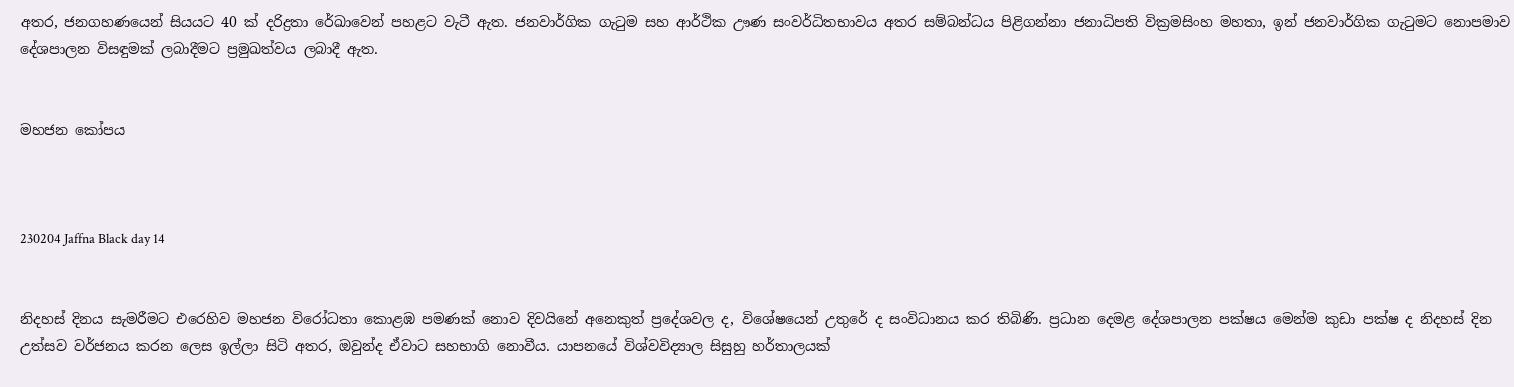අතර, ජනගහණයෙන් සියයට 40 ක් දරිද්‍රතා රේඛාවෙන් පහළට වැටී ඇත. ජනවාර්ගික ගැටුම සහ ආර්ථික ඌණ සංවර්ධිතභාවය අතර සම්බන්ධය පිළිගන්නා ජනාධිපති වික්‍රමසිංහ මහතා, ඉන් ජනවාර්ගික ගැටුමට නොපමාව දේශපාලන විසඳුමක් ලබාදීමට ප්‍රමුඛත්වය ලබාදී ඇත.


මහජන කෝපය



230204 Jaffna Black day 14


නිදහස් දිනය සැමරීමට එරෙහිව මහජන විරෝධතා කොළඹ පමණක් නොව දිවයිනේ අනෙකුත් ප්‍රදේශවල ද, විශේෂයෙන් උතුරේ ද සංවිධානය කර තිබිණි. ප්‍රධාන දෙමළ දේශපාලන පක්ෂය මෙන්ම කුඩා පක්ෂ ද නිදහස් දින උත්සව වර්ජනය කරන ලෙස ඉල්ලා සිටි අතර, ඔවුන්ද ඒවාට සහභාගි නොවීය. යාපනයේ විශ්වවිද්‍යාල සිසුහු හර්තාලයක්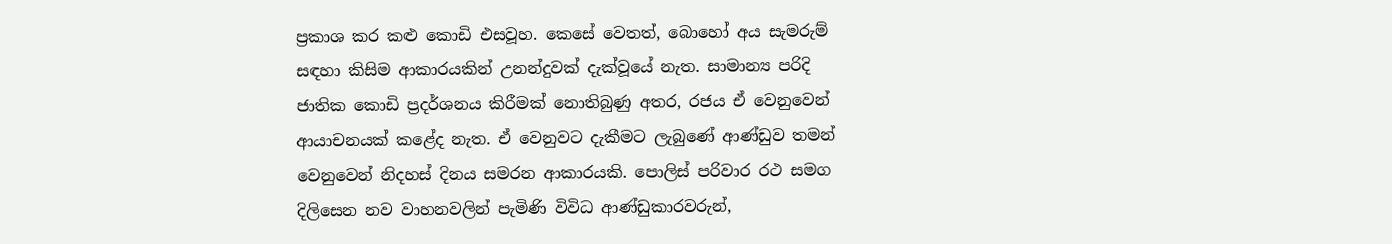ප්‍රකාශ කර කළු කොඩි එසවූහ. කෙසේ වෙතත්, බොහෝ අය සැමරුම් සඳහා කිසිම ආකාරයකින් උනන්දුවක් දැක්වූයේ නැත. සාමාන්‍ය පරිදි ජාතික කොඩි ප්‍රදර්ශනය කිරීමක් නොතිබුණු අතර, රජය ඒ වෙනුවෙන් ආයාචනයක් කළේද නැත. ඒ වෙනුවට දැකීමට ලැබුණේ ආණ්ඩුව තමන් වෙනුවෙන් නිදහස් දිනය සමරන ආකාරයකි. පොලිස් පරිවාර රථ සමග දිලිසෙන නව වාහනවලින් පැමිණි විවිධ ආණ්ඩුකාරවරුන්,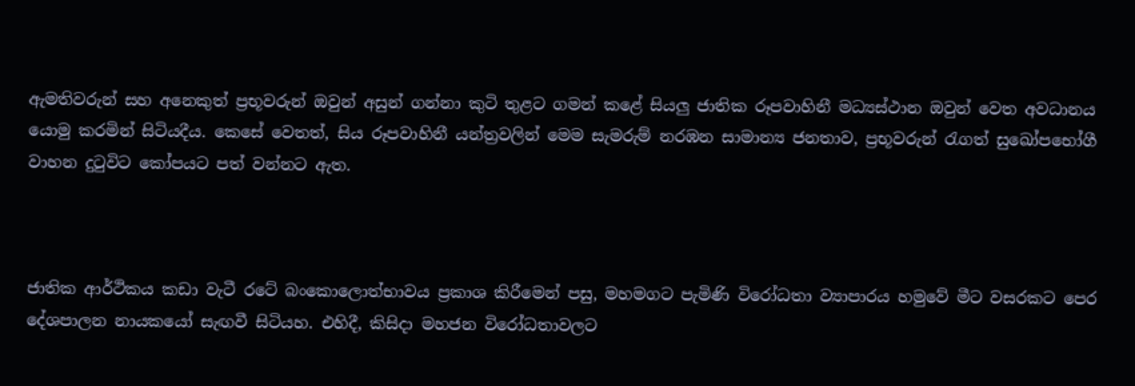ඇමතිවරුන් සහ අනෙකුත් ප්‍රභූවරුන් ඔවුන් අසුන් ගන්නා කුටි තුළට ගමන් කළේ සියලු ජාතික රූපවාහිනී මධ්‍යස්ථාන ඔවුන් වෙත අවධානය යොමු කරමින් සිටියදීය. කෙසේ වෙතත්, සිය රූපවාහිනී යන්ත්‍රවලින් මෙම සැමරුම් නරඹන සාමාන්‍ය ජනතාව, ප්‍රභූවරුන් රැගත් සුඛෝපභෝගී වාහන දුටුවිට කෝපයට පත් වන්නට ඇත.



ජාතික ආර්ථිකය කඩා වැටී රටේ බංකොලොත්භාවය ප්‍රකාශ කිරීමෙන් පසු, මහමගට පැමිණි විරෝධතා ව්‍යාපාරය හමුවේ මීට වසරකට පෙර දේශපාලන නායකයෝ සැඟවී සිටියහ. එහිදී, කිසිදා මහජන විරෝධතාවලට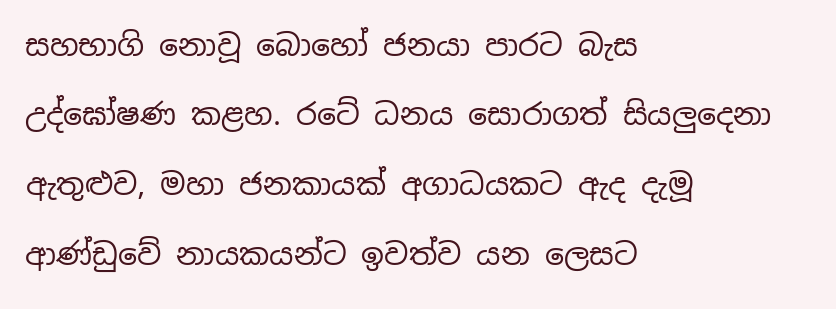සහභාගි නොවූ බොහෝ ජනයා පාරට බැස උද්ඝෝෂණ කළහ. රටේ ධනය සොරාගත් සියලුදෙනා ඇතුළුව, මහා ජනකායක් අගාධයකට ඇද දැමූ ආණ්‌ඩුවේ නායකයන්ට ඉවත්ව යන ලෙසට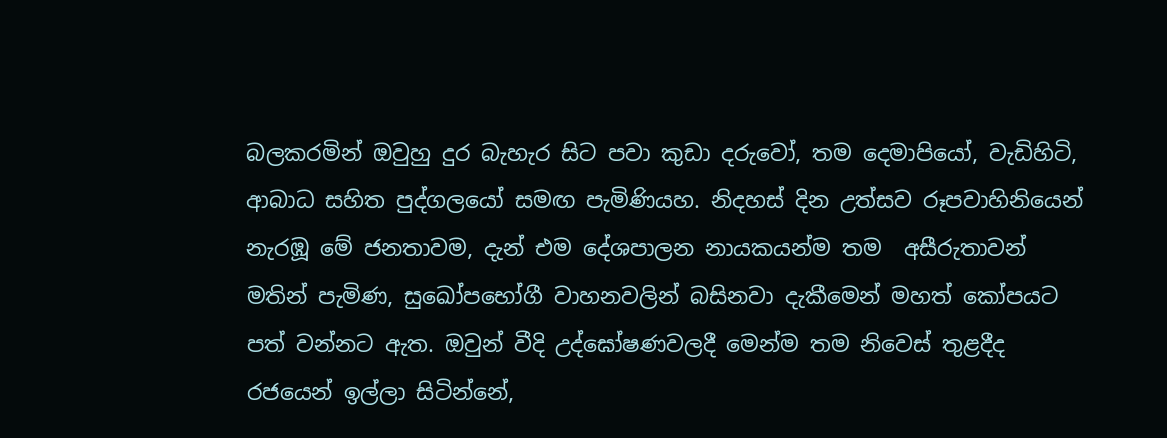බලකරමින් ඔවුහු දුර බැහැර සිට පවා කුඩා දරුවෝ, තම දෙමාපියෝ, වැඩිහිටි, ආබාධ සහිත පුද්ගලයෝ සමඟ පැමිණියහ. නිදහස් දින උත්සව රූපවාහිනියෙන් නැරඹූ මේ ජනතාවම, දැන් එම දේශපාලන නායකයන්ම තම  අසීරුතාවන් මතින් පැමිණ, සුඛෝපභෝගී වාහනවලින් බසිනවා දැකීමෙන් මහත් කෝපයට පත් වන්නට ඇත. ඔවුන් වීදි උද්ඝෝෂණවලදී මෙන්ම තම නිවෙස් තුළදීද රජයෙන් ඉල්ලා සිටින්නේ,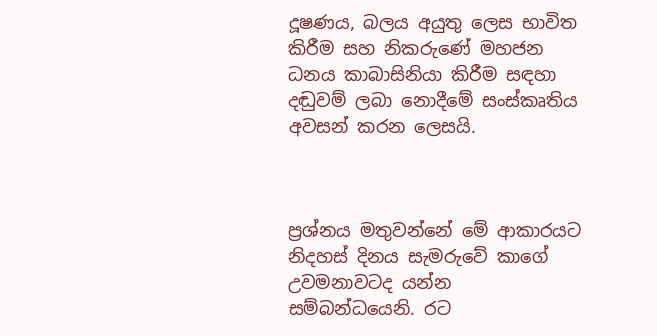දූෂණය, බලය අයුතු ලෙස භාවිත කිරීම සහ නිකරුණේ මහජන ධනය කාබාසිනියා කිරීම සඳහා දඬුවම් ලබා නොදීමේ සංස්කෘතිය අවසන් කරන ලෙසයි.



ප්‍රශ්නය මතුවන්නේ මේ ආකාරයට නිදහස් දිනය සැමරුවේ කාගේ උවමනාවටද යන්න සම්බන්ධයෙනි. රට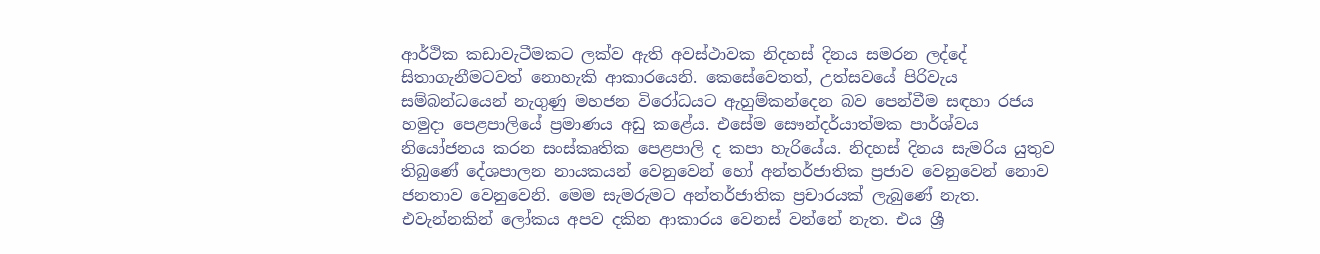ආර්ථික කඩාවැටීමකට ලක්ව ඇති අවස්ථාවක නිදහස් දිනය සමරන ලද්දේ සිතාගැනීමටවත් නොහැකි ආකාරයෙනි. කෙසේවෙතත්, උත්සවයේ පිරිවැය සම්බන්ධයෙන් නැගුණු මහජන විරෝධයට ඇහුම්කන්දෙන බව පෙන්වීම සඳහා රජය හමුදා පෙළපාලියේ ප්‍රමාණය අඩු කළේය. එසේම සෞන්දර්යාත්මක පාර්ශ්වය නියෝජනය කරන සංස්කෘතික පෙළපාලි ද කපා හැරියේය. නිදහස් දිනය සැමරිය යුතුව තිබුණේ දේශපාලන නායකයන් වෙනුවෙන් හෝ අන්තර්ජාතික ප්‍රජාව වෙනුවෙන් නොව ජනතාව වෙනුවෙනි. මෙම සැමරුමට අන්තර්ජාතික ප්‍රචාරයක් ලැබුණේ නැත. එවැන්නකින් ලෝකය අපව දකින ආකාරය වෙනස් වන්නේ නැත. එය ශ්‍රී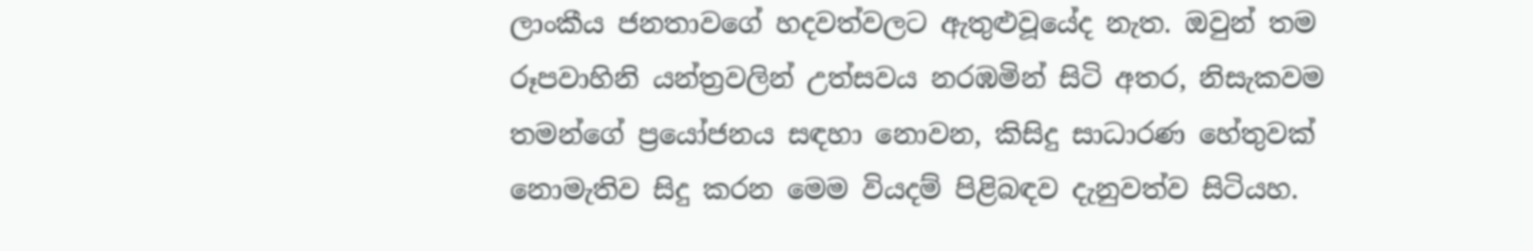ලාංකීය ජනතාවගේ හදවත්වලට ඇතුළුවූයේද නැත. ඔවුන් තම රූපවාහිනි යන්ත්‍රවලින් උත්සවය නරඹමින් සිටි අතර, නිසැකවම තමන්ගේ ප්‍රයෝජනය සඳහා නොවන, කිසිදු සාධාරණ හේතුවක් නොමැතිව සිදු කරන මෙම වියදම් පිළිබඳව දැනුවත්ව සිටියහ.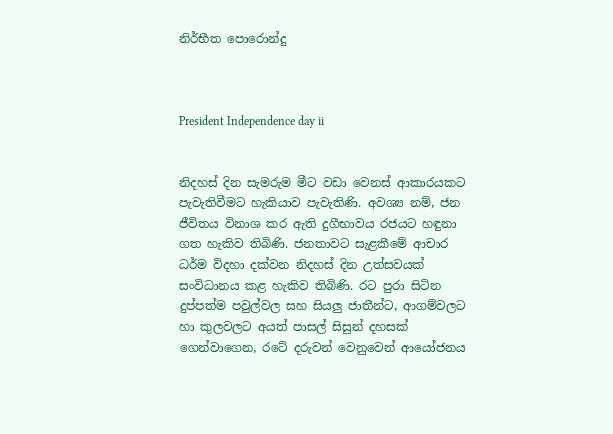නිර්භීත පොරොන්දු



President Independence day ii


නිදහස් දින සැමරුම මීට වඩා වෙනස් ආකාරයකට පැවැතිවීමට හැකියාව පැවැතිණි. අවශ්‍ය නම්, ජන ජීවිතය විනාශ කර ඇති දුගීභාවය රජයට හඳුනා ගත හැකිව තිබිණි. ජනතාවට සැළකීමේ ආචාර ධර්ම විදහා දක්වන නිදහස් දින උත්සවයක් සංවිධානය කළ හැකිව තිබිණි. රට පුරා සිටින දුප්පත්ම පවුල්වල සහ සියලු ජාතීන්ට, ආගම්වලට හා කුලවලට අයත් පාසල් සිසුන් දහසක් ගෙන්වාගෙන, රටේ දරුවන් වෙනුවෙන් ආයෝජනය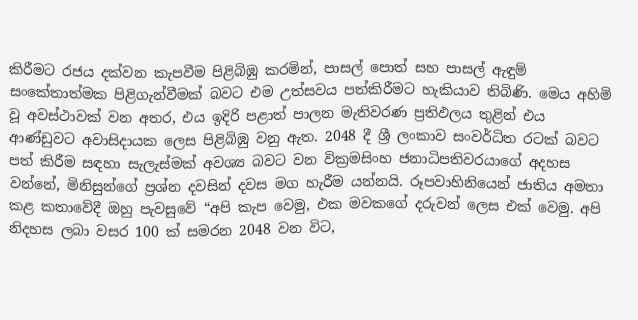කිරීමට රජය දක්වන කැපවීම පිළිබිඹු කරමින්, පාසල් පොත් සහ පාසල් ඇඳුම් සංකේතාත්මක පිළිගැන්වීමක් බවට එම උත්සවය පත්කිරීමට හැකියාව තිබිණි. මෙය අහිමි වූ අවස්ථාවක් වන අතර, එය ඉදිරි පළාත් පාලන මැතිවරණ ප්‍රතිඵලය තුළින් එය ආණ්ඩුවට අවාසිදායක ලෙස පිළිබිඹු වනු ඇත. 2048 දී ශ්‍රී ලංකාව සංවර්ධිත රටක් බවට පත් කිරීම සඳහා සැලැස්මක් අවශ්‍ය බවට වන වික්‍රමසිංහ ජනාධිපතිවරයාගේ අදහස වන්නේ, මිනිසුන්ගේ ප්‍රශ්න දවසින් දවස මග හැරීම යන්නයි. රූපවාහිනියෙන් ජාතිය අමතා කළ කතාවේදී ඔහු පැවසුවේ “අපි කැප වෙමු, එක මවකගේ දරුවන් ලෙස එක් වෙමු. අපි නිදහස ලබා වසර 100 ක් සමරන 2048 වන විට,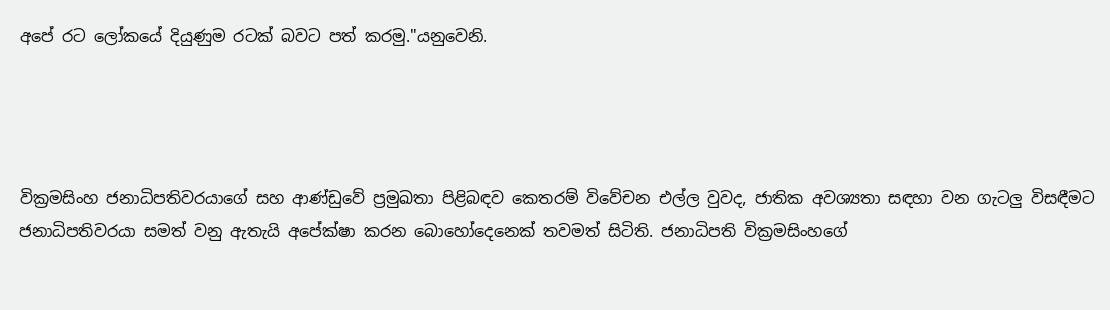අපේ රට ලෝකයේ දියුණුම රටක් බවට පත් කරමු."යනුවෙනි.




වික්‍රමසිංහ ජනාධිපතිවරයාගේ සහ ආණ්ඩුවේ ප්‍රමුඛතා පිළිබඳව කෙතරම් විවේචන එල්ල වුවද, ජාතික අවශ්‍යතා සඳහා වන ගැටලු විසඳීමට ජනාධිපතිවරයා සමත් වනු ඇතැයි අපේක්ෂා කරන බොහෝදෙනෙක් තවමත් සිටිති. ජනාධිපති වික්‍රමසිංහගේ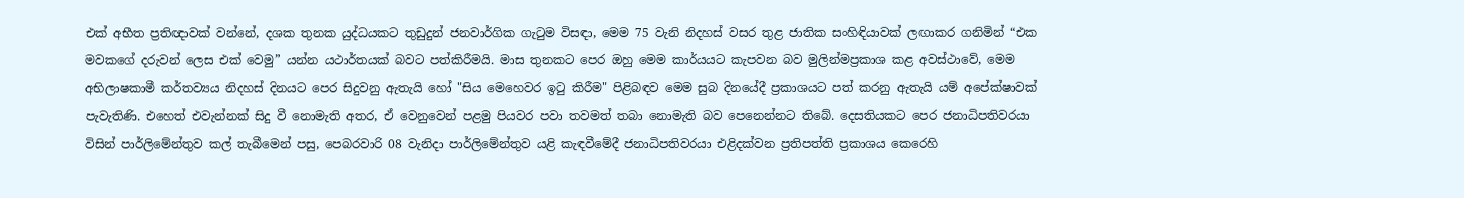එක් අභීත ප්‍රතිඥාවක් වන්නේ, දශක තුනක යුද්ධයකට තුඩුදුන් ජනවාර්ගික ගැටුම විසඳා, මෙම 75 වැනි නිදහස් වසර තුළ ජාතික සංහිඳියාවක් ලඟාකර ගනිමින් “එක මවකගේ දරුවන් ලෙස එක් වෙමු” යන්න යථාර්තයක් බවට පත්කිරීමයි. මාස තුනකට පෙර ඔහු මෙම කාර්යයට කැපවන බව මුලින්මප්‍රකාශ කළ අවස්ථාවේ, මෙම අභිලාෂකාමී කර්තව්‍යය නිදහස් දිනයට පෙර සිදුවනු ඇතැයි හෝ "සිය මෙහෙවර ඉටු කිරීම" පිළිබඳව මෙම සුබ දිනයේදී ප්‍රකාශයට පත් කරනු ඇතැයි යම් අපේක්ෂාවක් පැවැතිණි. එහෙත් එවැන්නක් සිදු වී නොමැති අතර, ඒ වෙනුවෙන් පළමු පියවර පවා තවමත් තබා නොමැති බව පෙනෙන්නට තිබේ. දෙසතියකට පෙර ජනාධිපතිවරයා විසින් පාර්ලිමේන්තුව කල් තැබීමෙන් පසු, පෙබරවාරි 08 වැනිදා පාර්ලිමේන්තුව යළි කැඳවීමේදී ජනාධිපතිවරයා එළිදක්වන ප්‍රතිපත්ති ප්‍රකාශය කෙරෙහි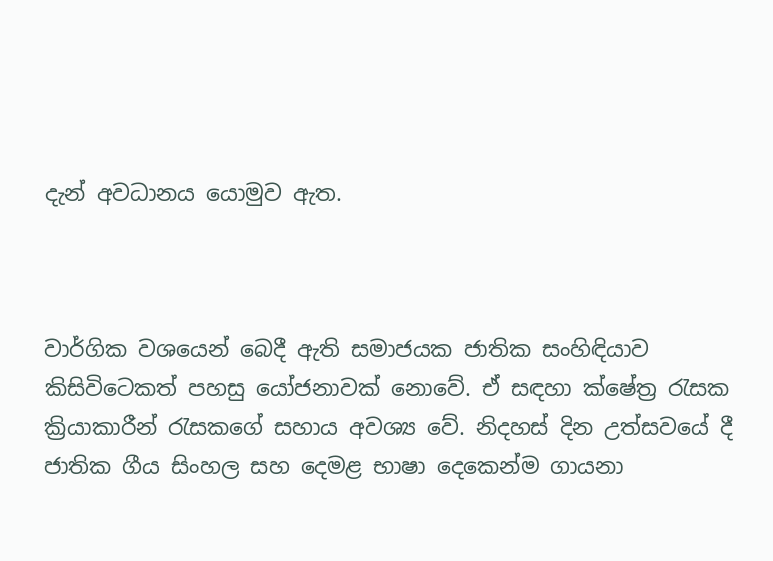දැන් අවධානය යොමුව ඇත.



වාර්ගික වශයෙන් බෙදී ඇති සමාජයක ජාතික සංහිඳියාව කිසිවිටෙකත් පහසු යෝජනාවක් නොවේ. ඒ සඳහා ක්ෂේත්‍ර රැසක ක්‍රියාකාරීන් රැසකගේ සහාය අවශ්‍ය වේ. නිදහස් දින උත්සවයේ දී ජාතික ගීය සිංහල සහ දෙමළ භාෂා දෙකෙන්ම ගායනා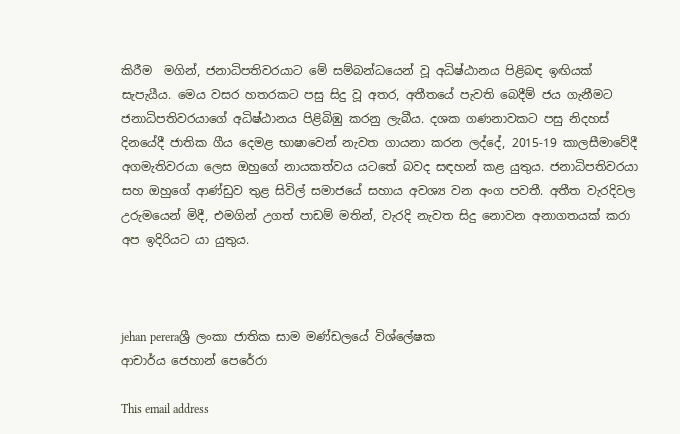කිරීම  මගින්, ජනාධිපතිවරයාට මේ සම්බන්ධයෙන් වූ අධිෂ්ඨානය පිළිබඳ ඉඟියක් සැපැයීය. මෙය වසර හතරකට පසු සිදු වූ අතර, අතීතයේ පැවති බෙදීම් ජය ගැනීමට ජනාධිපතිවරයාගේ අධිෂ්ඨානය පිළිබිඹු කරනු ලැබීය. දශක ගණනාවකට පසු නිදහස් දිනයේදී ජාතික ගීය දෙමළ භාෂාවෙන් නැවත ගායනා කරන ලද්දේ, 2015-19 කාලසීමාවේදී අගමැතිවරයා ලෙස ඔහුගේ නායකත්වය යටතේ බවද සඳහන් කළ යුතුය. ජනාධිපතිවරයා සහ ඔහුගේ ආණ්ඩුව තුළ සිවිල් සමාජයේ සහාය අවශ්‍ය වන අංග පවතී. අතීත වැරදිවල උරුමයෙන් මිදී, එමගින් උගත් පාඩම් මතින්, වැරදි නැවත සිදු නොවන අනාගතයක් කරා අප ඉදිරියට යා යුතුය.



jehan pereraශ්‍රී ලංකා ජාතික සාම මණ්ඩලයේ විශ්ලේෂක
ආචාර්ය ජෙහාන් පෙරේරා

This email address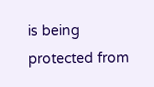is being protected from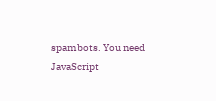spambots. You need JavaScript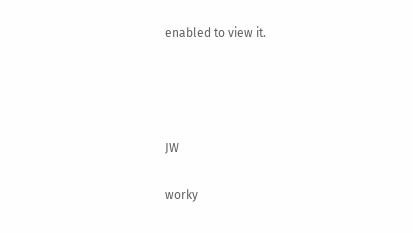enabled to view it.




JW

worky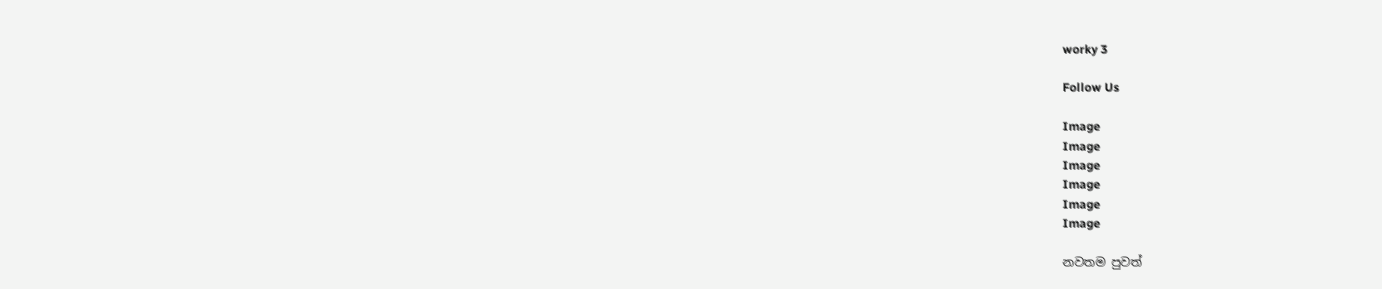worky 3

Follow Us

Image
Image
Image
Image
Image
Image

නවතම පුවත්